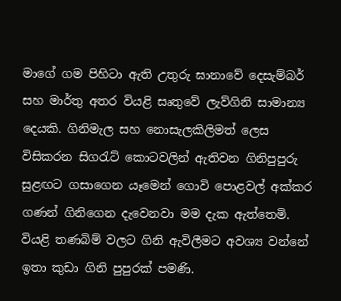මාගේ ගම පිහිටා ඇති උතුරු ඝානාවේ දෙසැම්බර් සහ මාර්තු අතර වියළි සෘතුවේ ලැව්ගිනි සාමාන්‍ය දෙයකි. ගිනිමැල සහ නොසැලකිලිමත් ලෙස විසිකරන සිගරැට් කොටවලින් ඇතිවන ගිනිපුපුරු සුළඟට ගසාගෙන යෑමෙන් ගොවි පොළවල් අක්කර ගණන් ගිනිගෙන දැවෙනවා මම දැක ඇත්තෙමි. වියළි තණබිම් වලට ගිනි ඇවිලීමට අවශ්‍ය වන්නේ ඉතා කුඩා ගිනි පුපුරක් පමණි.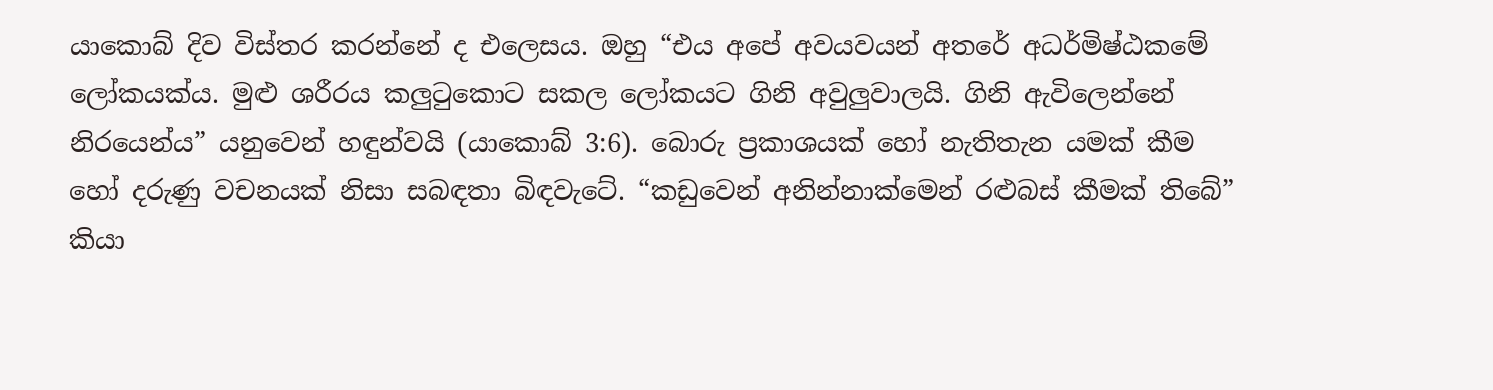යාකොබ් දිව විස්තර කරන්නේ ද එලෙසය. ඔහු “එය අපේ අවයවයන් අතරේ අධර්මිෂ්ඨකමේ ලෝකයක්ය. මුළු ශරීරය කලුටුකොට සකල ලෝකයට ගිනි අවුලුවාලයි. ගිනි ඇවිලෙන්නේ නිරයෙන්ය” යනුවෙන් හඳුන්වයි (යාකොබ් 3:6). බොරු ප්‍රකාශයක් හෝ නැතිතැන යමක් කීම හෝ දරුණු වචනයක් නිසා සබඳතා බිඳවැටේ. “කඩුවෙන් අනින්නාක්මෙන් රළුබස් කීමක් තිබේ” කියා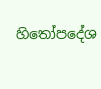හිතෝපදේශ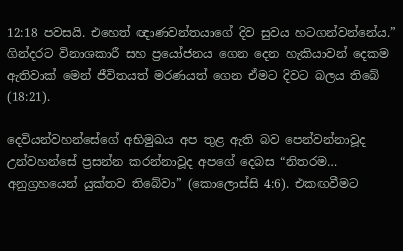12:18 පවසයි. එහෙත් ඥාණවන්තයාගේ දිව සුවය හටගන්වන්නේය.” ගින්දරට විනාශකාරී සහ ප්‍රයෝජනය ගෙන දෙන හැකියාවන් දෙකම ඇතිවාක් මෙන් ජීවිතයත් මරණයත් ගෙන ඒමට දිවට බලය තිබේ (18:21).

දෙවියන්වහන්සේගේ අභිමුඛය අප තුළ ඇති බව පෙන්වන්නාවූද උන්වහන්සේ ප්‍රසන්න කරන්නාවූද අපගේ දෙබස “නිතරම… අනුග්‍රහයෙන් යුක්තව තිබේවා” (කොලොස්සි 4:6). එකඟවීමට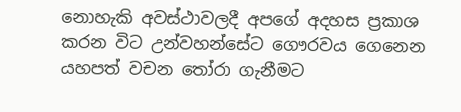නොහැකි අවස්ථාවලදී අපගේ අදහස ප්‍රකාශ කරන විට උන්වහන්සේට ගෞරවය ගෙනෙන යහපත් වචන තෝරා ගැනීමට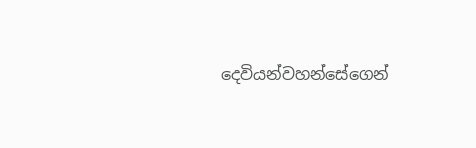දෙවියන්වහන්සේගෙන්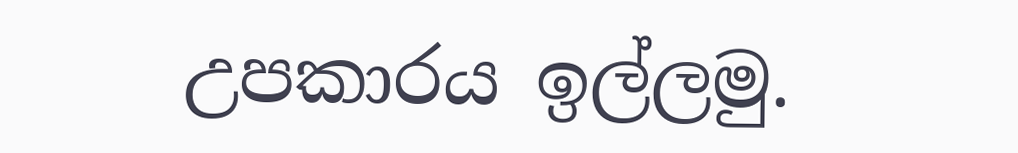උපකාරය ඉල්ලමු.